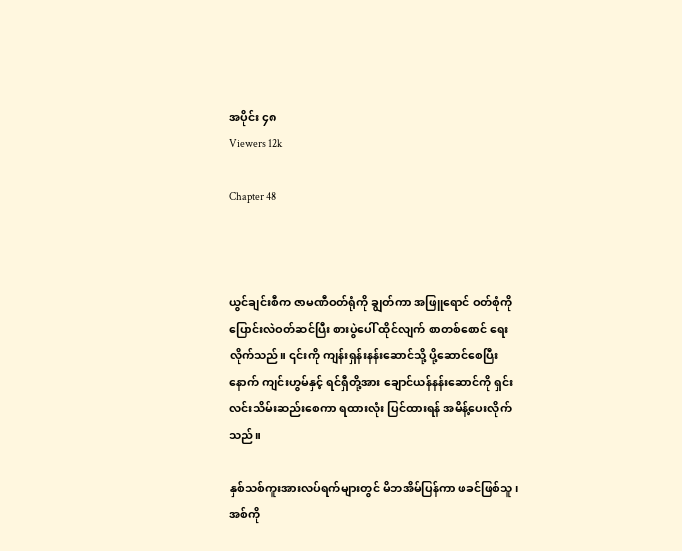အပိုင်း ၄၈
Viewers 12k

Chapter 48



ယွင်ချင်းစီက ဇာမဏီဝတ်ရုံကို ချွတ်ကာ အဖြူရောင် ဝတ်စုံကို ပြောင်းလဲဝတ်ဆင်ပြီး စားပွဲပေါ် ထိုင်လျက် စာတစ်စောင် ရေးလိုက်သည်။ ၎င်းကို ကျန်းရှန်းနန်းဆောင်သို့ ပို့ဆောင်စေပြီးနောက် ကျင်းဟွမ်နှင့် ရင်ရှီတို့အား ချောင်ယန်နန်း‌ဆောင်ကို ရှင်းလင်းသိမ်းဆည်းစေကာ ရထားလုံး ပြင်ထားရန် အမိန့်ပေးလိုက်သည်။

နှစ်သစ်ကူးအားလပ်ရက်များတွင် မိဘအိမ်ပြန်ကာ ဖခင်ဖြစ်သူ၊ အစ်ကို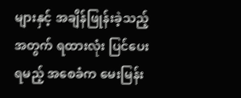များနှင့် အချိန်ဖြုန်းခဲ့သည့်အတွက် ရထားလုံး ပြင်ပေးရမည့် အစေခံက မေးမြန်း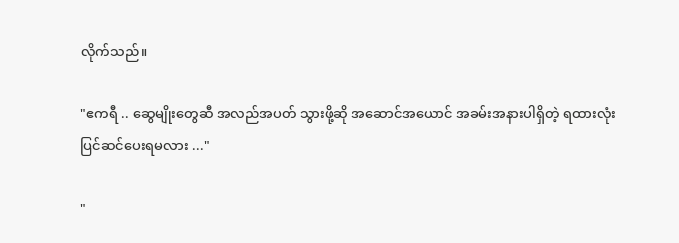လိုက်သည်။

"ဧကရီ .. ဆွေမျိုးတွေဆီ အလည်အပတ် သွားဖို့ဆို ‌အဆောင်အယောင် အခမ်းအနားပါရှိတဲ့ ရထားလုံး ပြင်ဆင်ပေးရမလား ..."

"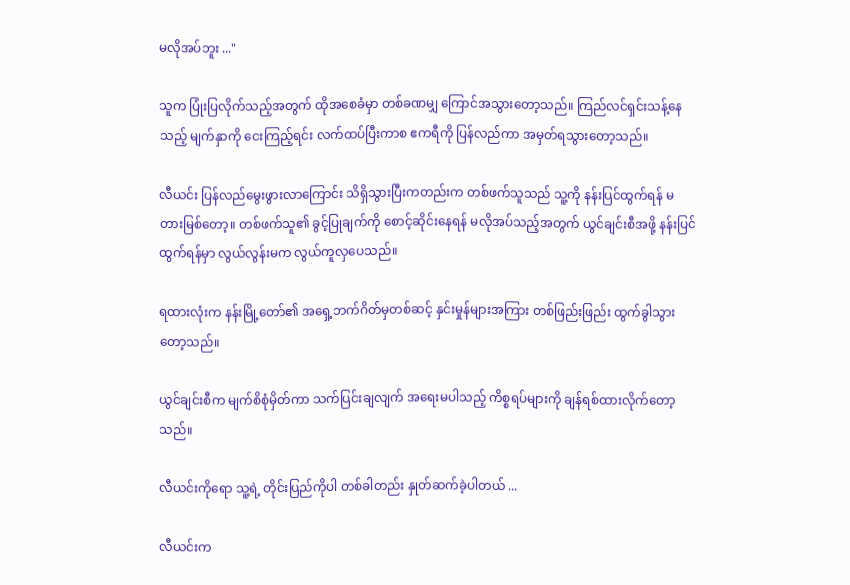မလိုအပ်ဘူး ..."

သူက ပြုံးပြလိုက်သည့်အတွက် ထိုအစေခံမှာ တစ်ခဏမျှ ကြောင်အသွားတော့သည်။ ကြည်လင်ရှင်းသန့်နေသည့် မျက်နှာကို ငေးကြည့်ရင်း လက်ထပ်ပြီးကာစ ဧကရီကို ပြန်လည်ကာ အမှတ်ရသွားတော့သည်။

လီယင်း ပြန်လည်မွေးဖွားလာကြောင်း သိရှိသွားပြီးကတည်းက တစ်ဖက်သူသည် သူ့ကို နန်းပြင်ထွက်ရန် မတားမြစ်တော့။ တစ်ဖက်သူ၏ ခွင့်ပြုချက်ကို စောင့်ဆိုင်းနေရန် မလိုအပ်သည့်အတွက် ယွင်ချင်းစီအဖို့ နန်းပြင်ထွက်ရန်မှာ လွယ်လွန်းမက လွယ်ကူလှပေသည်။

ရထားလုံးက နန်းမြို့တော်၏ အရှေ့ဘက်ဂိတ်မှတစ်ဆင့် နှင်းမှုန်များအကြား တစ်ဖြည်းဖြည်း ထွက်ခွါသွားတော့သည်။

ယွင်ချင်းစီက မျက်စိစုံမှိတ်ကာ သက်ပြင်းချလျက် အရေးမပါသည့် ကိစ္စရပ်များကို ချန်ရစ်ထားလိုက်တော့သည်။

လီယင်းကိုရော သူ့ရဲ့ တိုင်းပြည်ကိုပါ တစ်ခါတည်း နှုတ်ဆက်ခဲ့ပါတယ် ...

လီယင်းက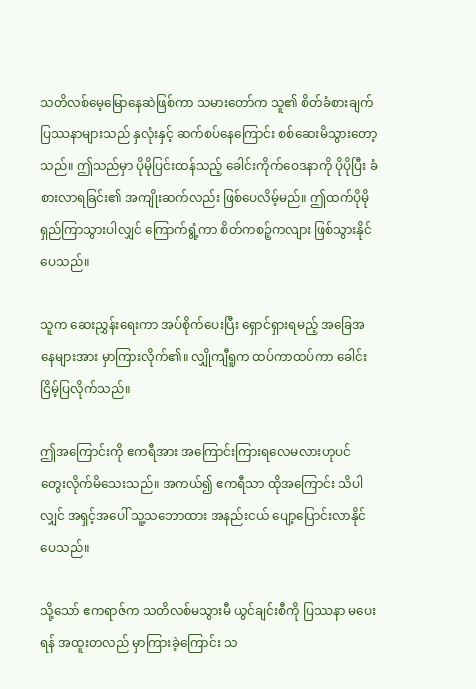သတိလစ်မေ့မြောနေဆဲဖြစ်ကာ သမားတော်က သူ၏ စိတ်ခံစားချက် ပြဿနာများသည် နှလုံးနှင့် ဆက်စပ်နေကြောင်း စစ်ဆေးမိသွားတော့သည်။ ဤသည်မှာ ပိုမိုပြင်းထန်သည့် ခေါင်းကိုက်ဝေဒနာကို ပိုပိုပြီး ခံစားလာရခြင်း၏ အကျိုးဆက်လည်း ဖြစ်ပေလိမ့်မည်။ ဤထက်ပိုမို ရှည်ကြာသွားပါလျှင် ကြောက်ရွံ့ကာ စိတ်ကစဉ့်ကလျား ဖြစ်သွားနိုင်ပေသည်။

သူက ဆေးညွှန်းရေးကာ အပ်စိုက်ပေးပြီး ရှောင်ရှားရမည့် အခြေအနေများအား မှာကြားလိုက်၏။ လျှိုကျီရူက ထပ်ကာထပ်ကာ ခေါင်းငြိမ့်ပြလိုက်သည်။

ဤအကြောင်းကို ဧကရီအား အကြောင်းကြားရလေမလားဟုပင် တွေးလိုက်မိသေးသည်။ အကယ်၍ ဧကရီသာ ထိုအကြောင်း သိပါလျှင် အရှင့်အပေါ် သူ့သဘောထား အနည်းငယ် ပျော့ပြောင်းလာနိုင်ပေသည်။

သို့သော် ဧကရာဇ်က သတိလစ်မသွားမီ ယွင်ချင်းစီကို ပြဿနာ မပေးရန် အထူးတလည် မှာကြားခဲ့ကြောင်း သ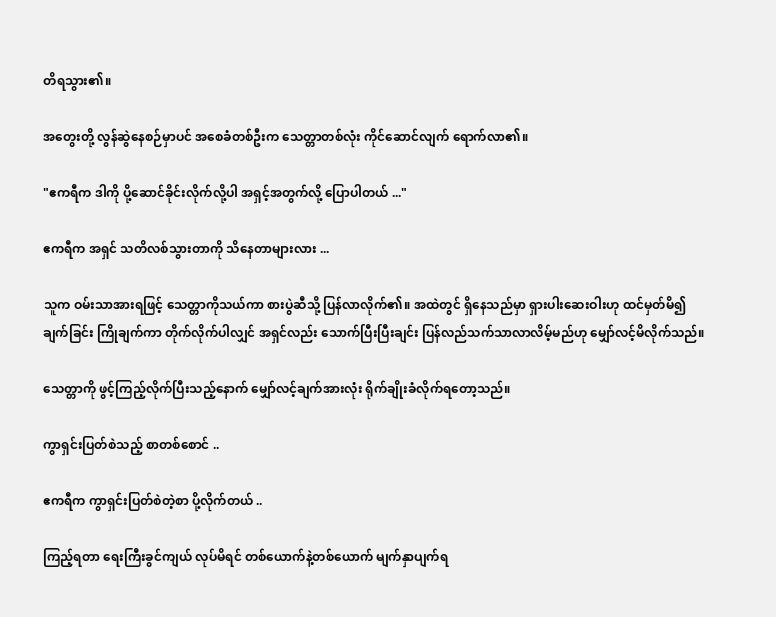တိရသွား၏။

အတွေးတို့ လွန်ဆွဲနေစဉ်မှာပင် အစေခံတစ်ဦးက သေတ္တာတစ်လုံး ကိုင်ဆောင်လျက် ရောက်လာ၏။

"ဧကရီက ဒါကို ပို့ဆောင်ခိုင်းလိုက်လို့ပါ အရှင့်အတွက်လို့ ပြောပါတယ် ..."

ဧကရီက အရှင် သတိလစ်သွားတာကို သိနေတာများလား ...

သူက ဝမ်းသာအားရဖြင့် သေတ္တာကိုသယ်ကာ စားပွဲဆီသို့ ပြန်လာလိုက်၏။ အထဲတွင် ရှိနေသည်မှာ ရှားပါးဆေးဝါးဟု ထင်မှတ်မိ၍ ချက်ခြင်း ကြိုချက်ကာ တိုက်လိုက်ပါလျှင် အရှင်လည်း သောက်ပြီးပြီးချင်း ပြန်လည်သက်သာလာလိမ့်မည်ဟု မျှော်လင့်မိလိုက်သည်။

သေတ္တာကို ဖွင့်ကြည့်လိုက်ပြီးသည့်နောက် မျှော်လင့်ချက်အားလုံး ရိုက်ချိုးခံလိုက်ရတော့သည်။

ကွာရှင်းပြတ်စဲသည့် စာတစ်စောင် ..

ဧကရီက ကွာရှင်းပြတ်စဲတဲ့စာ ပို့လိုက်တယ် ..

ကြည့်ရတာ ရေးကြီးခွင်ကျယ် လုပ်မိရင် တစ်ယောက်နဲ့တစ်ယောက် မျက်နှာပျက်ရ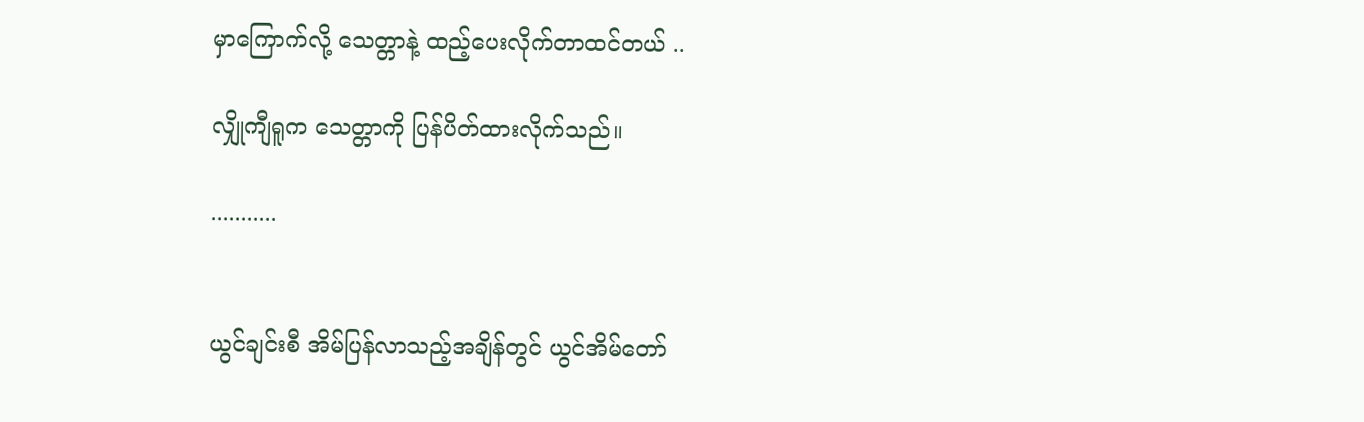မှာကြောက်လို့ သေတ္တာနဲ့ ထည့်ပေးလိုက်တာထင်တယ် ..

လျှိုကျီရူက သေတ္တာကို ပြန်ပိတ်ထားလိုက်သည်။

...........


ယွင်ချင်းစီ အိမ်ပြန်လာသည့်အချိန်တွင် ယွင်အိမ်တော်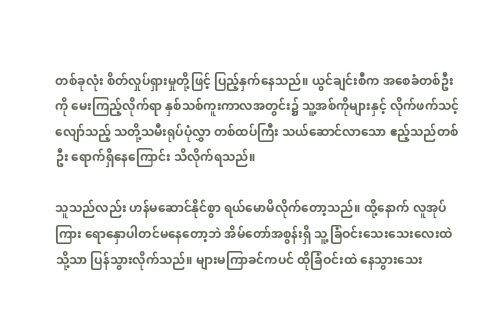တစ်ခုလုံး စိတ်လှုပ်ရှားမှုတို့ဖြင့် ပြည့်နှက်နေသည်။ ယွင်ချင်းစီက အစေခံတစ်ဦးကို မေးကြည့်လိုက်ရာ နှစ်သစ်ကူးကာလအတွင်း၌ သူ့အစ်ကိုများနှင့် လိုက်ဖက်သင့်လျော်သည့် သတို့သမီးရုပ်ပုံလွှာ တစ်ထပ်ကြီး သယ်ဆောင်လာသော ဧည့်သည်တစ်ဦး ရောက်ရှိနေကြောင်း သိလိုက်ရသည်။

သူသည်လည်း ဟန်မဆောင်နိုင်စွာ ရယ်မောမိလိုက်တော့သည်။ ထို့နောက် လူအုပ်ကြား ရောနှောပါတင်မနေတော့ဘဲ အိမ်တော်အစွန်းရှိ သူ့ခြံဝင်းသေးသေးလေးထဲသို့သာ ပြန်သွားလိုက်သည်။ များမကြာခင်ကပင် ထိုခြံဝင်းထဲ နေသွားသေး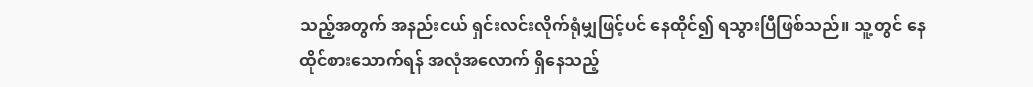သည့်အတွက် အနည်းငယ် ရှင်းလင်းလိုက်ရုံမျှဖြင့်ပင် နေထိုင်၍ ရသွားပြီဖြစ်သည်။ သူ့တွင် နေထိုင်စားသောက်ရန် အလုံအလောက် ရှိနေသည့်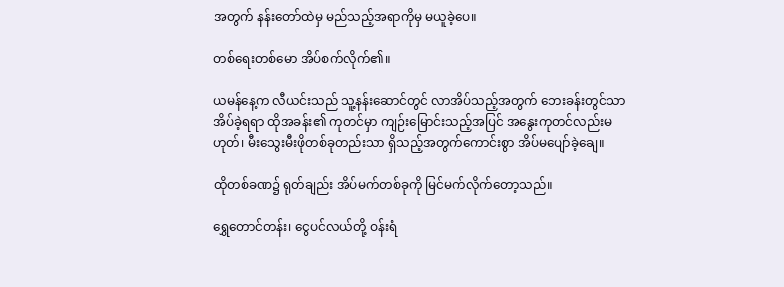အတွက် နန်းတော်ထဲမှ မည်သည့်အရာကိုမှ မယူခဲ့ပေ။

တစ်ရေးတစ်မော အိပ်စက်လိုက်၏။

ယမန်နေ့က လီယင်းသည် သူ့နန်းဆောင်တွင် လာအိပ်သည့်အတွက် ဘေးခန်းတွင်သာ အိပ်ခဲ့ရရာ ထိုအခန်း၏ ကုတင်မှာ ကျဉ်းမြောင်းသည့်အပြင် အနွေးကုတင်လည်းမဟုတ်၊ မီးသွေးမီးဖိုတစ်ခုတည်းသာ ရှိသည့်အတွက်ကောင်းစွာ အိပ်မပျော်ခဲ့ချေ။

ထိုတစ်ခဏ၌ ရုတ်ချည်း အိပ်မက်တစ်ခုကို မြင်မက်လိုက်တော့သည်။

ရွှေတောင်တန်း၊ ငွေပင်လယ်တို့ ဝန်းရံ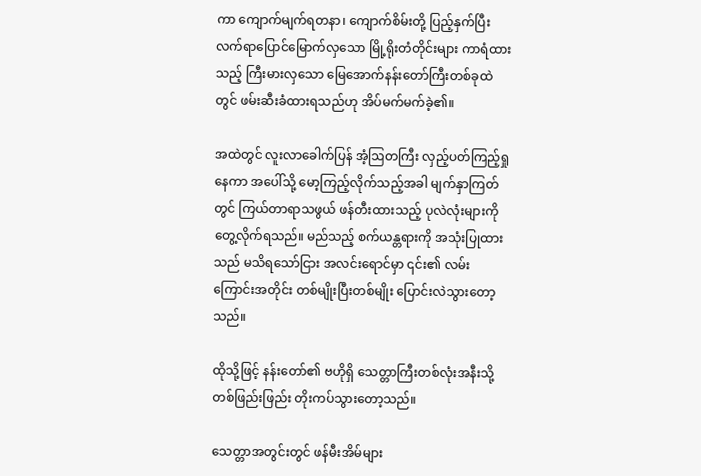ကာ ကျောက်မျက်ရတနာ၊ ကျောက်စိမ်းတို့ ပြည့်နှက်ပြီး လက်ရာပြောင်မြောက်လှသော မြို့ရိုးတံတိုင်းများ ကာရံထားသည့် ‌ကြီးမားလှသော မြေအောက်နန်းတော်ကြီးတစ်ခုထဲတွင် ဖမ်းဆီးခံထားရသည်ဟု အိပ်မက်မက်ခဲ့၏။

အထဲတွင် လူး‌လာခေါက်ပြန် အံ့ဩတကြီး လှည့်ပတ်ကြည့်ရှုနေကာ အပေါ်သို့ မော့ကြည့်လိုက်သည့်အခါ မျက်နှာကြတ်တွင် ကြယ်တာရာသဖွယ် ဖန်တီးထားသည့် ပုလဲလုံးများကို တွေ့လိုက်ရသည်။ မည်သည့် စက်ယန္တရားကို အသုံးပြုထားသည် မသိရသော်ငြား အလင်းရောင်မှာ ၎င်း၏ လမ်းကြောင်းအတိုင်း တစ်မျိုးပြီးတစ်မျိုး ပြောင်းလဲသွားတော့သည်။

ထိုသို့ဖြင့် နန်းတော်၏ ဗဟိုရှိ သေတ္တာကြီးတစ်လုံးအနီးသို့ တစ်ဖြည်းဖြည်း တိုးကပ်သွားတော့သည်။

သေတ္တာအတွင်းတွင် ဖန်မီးအိမ်များ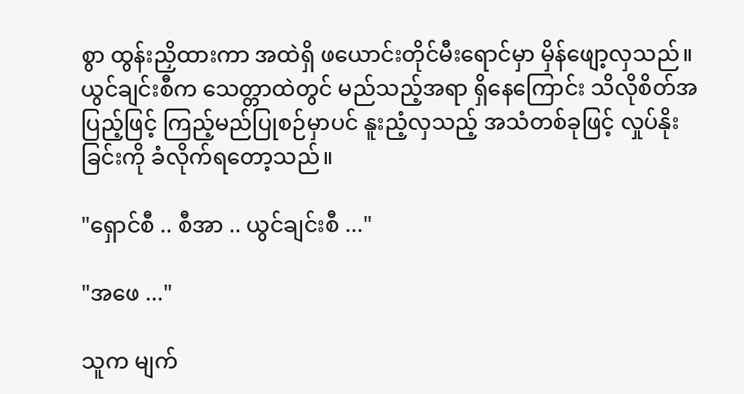စွာ ထွန်းညှိထားကာ အထဲရှိ ‌ဖယောင်းတိုင်မီးရောင်မှာ မှိန်ဖျော့လှသည်။ ယွင်ချင်းစီက သေတ္တာထဲတွင် မည်သည့်အရာ ရှိနေကြောင်း သိလိုစိတ်အပြည့်ဖြင့် ကြည့်မည်ပြုစဉ်မှာပင် နူးညံ့လှသည့် အသံတစ်ခုဖြင့် လှုပ်နိုးခြင်းကို ခံလိုက်ရတော့သည်။

"ရှောင်စီ .. စီအာ .. ယွင်ချင်းစီ ..."

"အဖေ ..."

သူက မျက်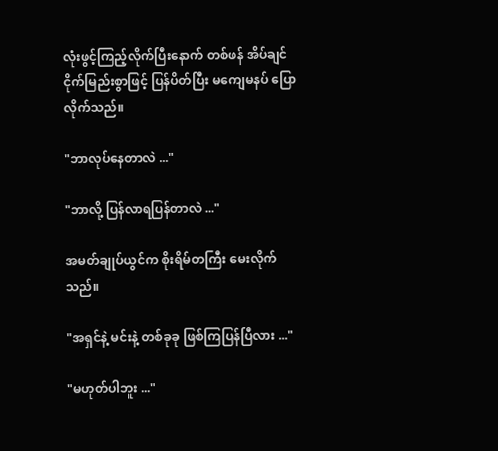လုံးဖွင့်ကြည့်လိုက်ပြီးနောက် တစ်ဖန် အိပ်ချင်ငိုက်မြည်းစွာဖြင့် ပြန်ပိတ်ပြီး မကျေမနပ် ပြောလိုက်သည်။

"ဘာလုပ်နေတာလဲ ..."

"ဘာလို့ ပြန်လာရပြန်တာလဲ ..."

အမတ်ချုပ်ယွင်က စိုးရိမ်တကြီး‌ မေးလိုက်သည်။

"အရှင်နဲ့ မင်းနဲ့ တစ်ခုခု ဖြစ်ကြပြန်ပြီလား ..."

"မဟုတ်ပါဘူး ..."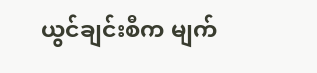ယွင်ချင်းစီက မျက်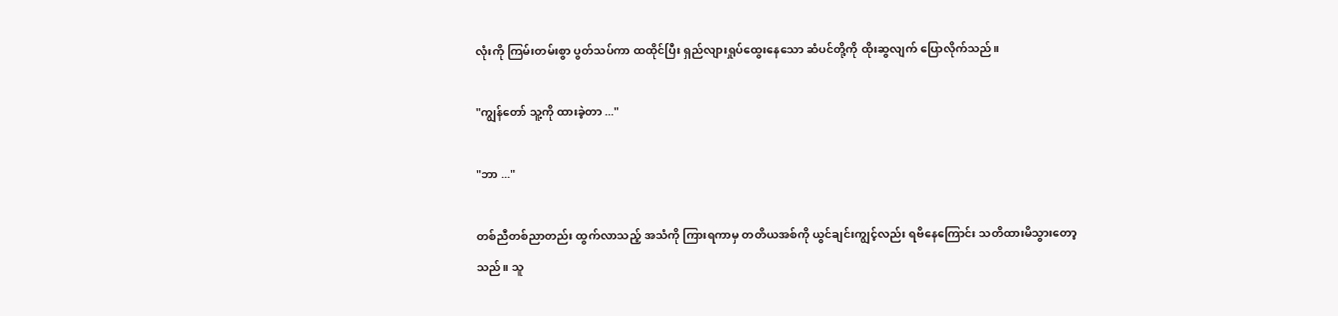လုံးကို ကြမ်းတမ်းစွာ ပွတ်သပ်ကာ ထထိုင်ပြီး ရှည်လျားရှုပ်ထွေးနေသော ဆံပင်တို့ကို ထိုးဆွလျက် ပြောလိုက်သည်။

"ကျွန်တော် သူ့ကို ထားခဲ့တာ ..."

"ဘာ ..."

တစ်ညီတစ်ညာတည်း ထွက်လာသည့် အသံကို ကြားရကာမှ တတိယအစ်ကို ယွင်ချင်းကျွင့်လည်း ရဗိနေကြောင်း သတိထားမိသွားတော့သည်။ သူ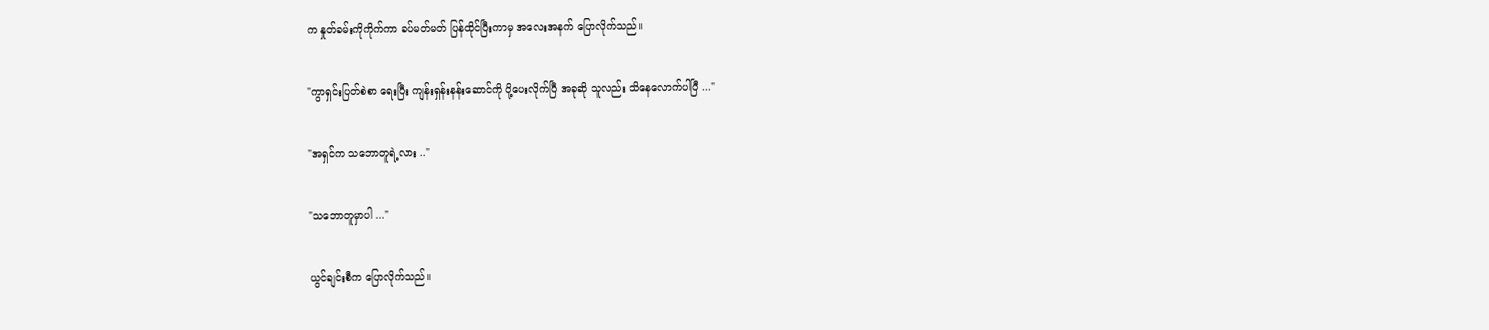က နှုတ်ခမ်းကိုကိုက်ကာ ခပ်မတ်မတ် ပြန်ထိုင်ပြီးကာမှ အလေးအနက် ပြောလိုက်သည်။

"ကွာရှင်းပြတ်စဲစာ ရေးပြီး ကျန်းရှန်းနန်းဆောင်ကို ပို့ပေးလိုက်ပြီ အခုဆို သူလည်း သိနေလောက်ပါပြီ ..."

"အရှင်က သဘောတူရဲ့လား .."

"သဘောတူမှာပါ ..."

ယွင်ချင်းစီက ပြောလိုက်သည်။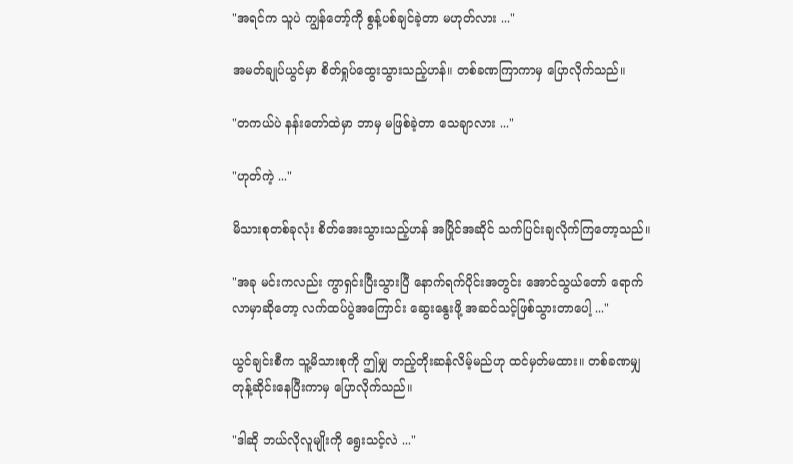"အရင်က သူပဲ ကျွန်တော့်ကို စွန့်ပစ်ချင်ခဲ့တာ မဟုတ်လား ..."

အမတ်ချုပ်ယွင်မှာ စိတ်ရှုပ်ထွေးသွားသည့်ဟန်။ တစ်ခဏကြာကာမှ ပြောလိုက်သည်။

"တကယ်ပဲ နန်းတော်ထဲမှာ ဘာမှ မဖြစ်ခဲ့တာ သေချာလား ..."

"ဟုတ်ကဲ့ ..."

မိသားစုတစ်ခုလုံး စိတ်အေးသွားသည့်ဟန် အပြိုင်အဆိုင် သက်ပြင်းချလိုက်ကြတော့သည်။

"အခု မင်းကလည်း ကွာရှင်းပြီးသွားပြီ နောက်ရက်ပိုင်းအတွင်း အောင်သွယ်တော် ရောက်လာမှာဆိုတော့ လက်ထပ်ပွဲအကြောင်း ဆွေးနွေးဖို့ အဆင်သင့်ဖြစ်သွားတာပေါ့ ..."

ယွင်ချင်းစီက သူ့မိသားစုကို ဤမျှ တည့်တိုးဆန်လိမ့်မည်ဟု ထင်မှတ်မထား။ တစ်ခဏမျှ တုန့်ဆိုင်းနေပြီးကာမှ ပြောလိုက်သည်။

"ဒါဆို ဘယ်လိုလူမျိုးကို ရွေးသင့်လဲ ..."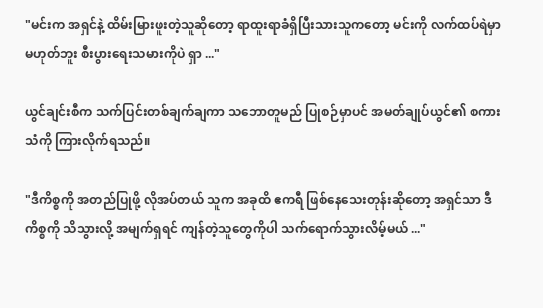"မင်းက အရှင်နဲ့ ထိမ်းမြားဖူးတဲ့သူဆိုတော့ ရာထူးရာခံရှိပြီးသားသူကတော့ မင်းကို လက်ထပ်ရဲမှာ မဟုတ်ဘူး စီးပွားရေးသမားကိုပဲ ရှာ ..."

ယွင်ချင်းစီက သက်ပြင်းတစ်ချက်ချကာ သဘောတူမည် ပြုစဉ်မှာပင် အမတ်ချုပ်ယွင်၏ စကားသံကို ကြားလိုက်ရသည်။

"ဒီကိစ္စကို အတည်ပြုဖို့ လိုအပ်တယ် သူက အခုထိ ဧကရီ ဖြစ်နေသေးတုန်းဆိုတော့ အရှင်သာ ဒီကိစ္စကို သိသွားလို့ အမျက်ရှရင် ကျန်တဲ့သူတွေကိုပါ သက်ရောက်သွားလိမ့်မယ် ..."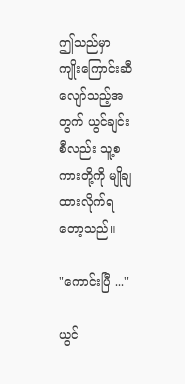ဤသည်မှာ ကျိုးကြောင်းဆီလျော်သည့်အတွက် ယွင်ချင်းစီလည်း သူ့စကားတို့ကို မျိုချထားလိုက်ရတော့သည်။

"ကောင်းပြီ ..."

ယွင်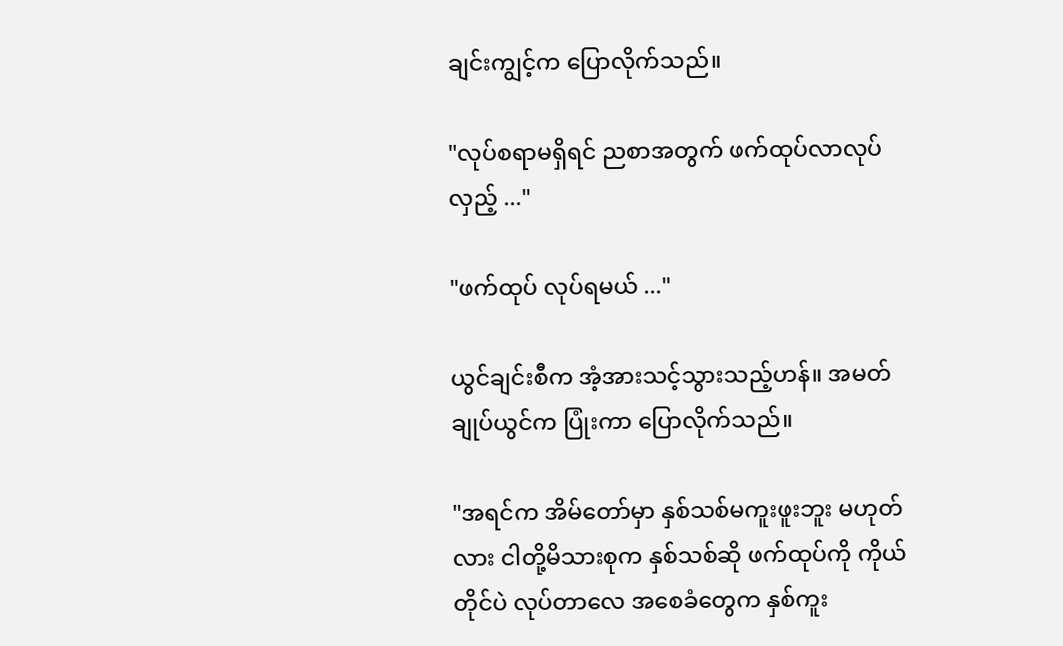ချင်းကျွင့်က ပြောလိုက်သည်။

"လုပ်စရာမရှိရင် ညစာအတွက် ဖက်ထုပ်လာလုပ်လှည့် ..."

"ဖက်ထုပ် လုပ်ရမယ် ..."

ယွင်ချင်းစီက အံ့အားသင့်သွားသည့်ဟန်။ အမတ်ချုပ်ယွင်က ပြုံးကာ ပြောလိုက်သည်။

"အရင်က အိမ်တော်မှာ နှစ်သစ်မကူးဖူးဘူး မဟုတ်လား ငါတို့မိသားစုက နှစ်သစ်ဆို ဖက်ထုပ်ကို ကိုယ်တိုင်ပဲ လုပ်တာလေ အစေခံတွေက နှစ်ကူး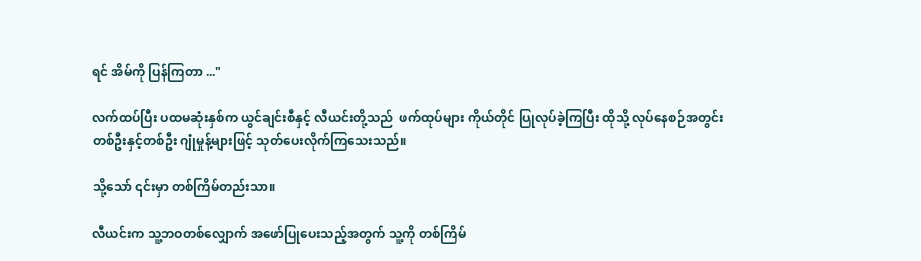ရင် အိမ်ကို ပြန်ကြတာ ..."

လက်ထပ်ပြီး ပထမဆုံးနှစ်က ယွင်ချင်းစီနှင့် လီယင်းတို့သည်  ဖက်ထုပ်များ ကိုယ်တိုင် ပြုလုပ်ခဲ့ကြပြီး ထိုသို့ လုပ်နေစဉ်အတွင်း တစ်ဦးနှင့်တစ်ဦး ဂျုံမှုန့်များဖြင့် သုတ်ပေးလိုက်ကြသေးသည်။

သို့သော် ၎င်းမှာ တစ်ကြိမ်တည်းသာ။

လီယင်းက သူ့ဘဝတစ်လျှောက် အဖော်ပြုပေးသည့်အတွက် သူ့ကို တစ်ကြိမ်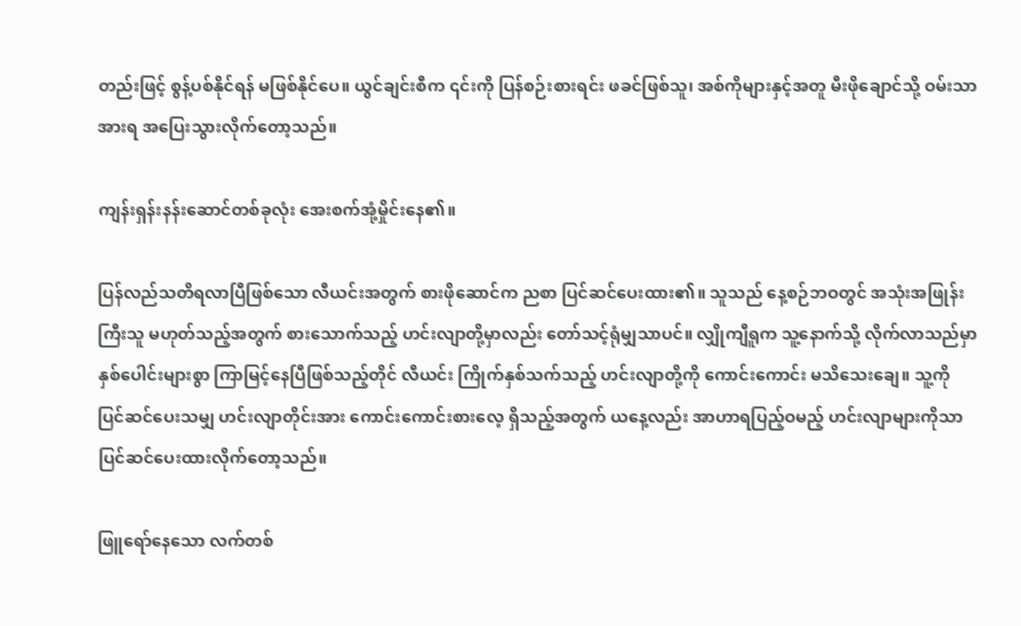တည်းဖြင့် စွန့်ပစ်နိုင်ရန် မဖြစ်နိုင်ပေ။ ယွင်ချင်းစီက ၎င်းကို ပြန်စဉ်းစားရင်း ဖခင်ဖြစ်သူ၊ အစ်ကိုများနှင့်အတူ မီး‌ဖိုချောင်သို့ ဝမ်းသာအားရ အပြေးသွားလိုက်တော့သည်။

ကျန်းရှန်းနန်းဆောင်တစ်ခုလုံး အေးစက်အုံ့မှိုင်းနေ၏။

ပြန်လည်သတိရလာပြီဖြစ်သော လီယင်းအတွက် စားဖိုဆောင်က ညစာ ပြင်ဆင်ပေးထား၏။ သူသည် နေ့စဉ်ဘဝတွင် အသုံးအဖြုန်းကြီးသူ မဟုတ်သည့်အတွက် စားသောက်သည့် ဟင်းလျာတို့မှာလည်း တော်သင့်ရုံမျှသာပင်။ လျှိုကျီရူက သူ့နောက်သို့ လိုက်လာသည်မှာ နှစ်ပေါင်းများစွာ ကြာမြင့်နေပြီဖြစ်သည့်တိုင် လီယင်း ကြိုက်နှစ်သက်သည့် ဟင်းလျာတို့ကို ကောင်းကောင်း မသိသေးချေ။ သူ့ကို ပြင်ဆင်ပေးသမျှ ဟင်းလျာတိုင်းအား ကောင်းကောင်းစားလေ့ ရှိသည့်အတွက် ယနေ့လည်း အာဟာရပြည့်ဝမည့် ဟင်းလျာများကိုသာ ပြင်ဆင်ပေးထားလိုက်တော့သည်။

ဖြူရော်နေသော လက်တစ်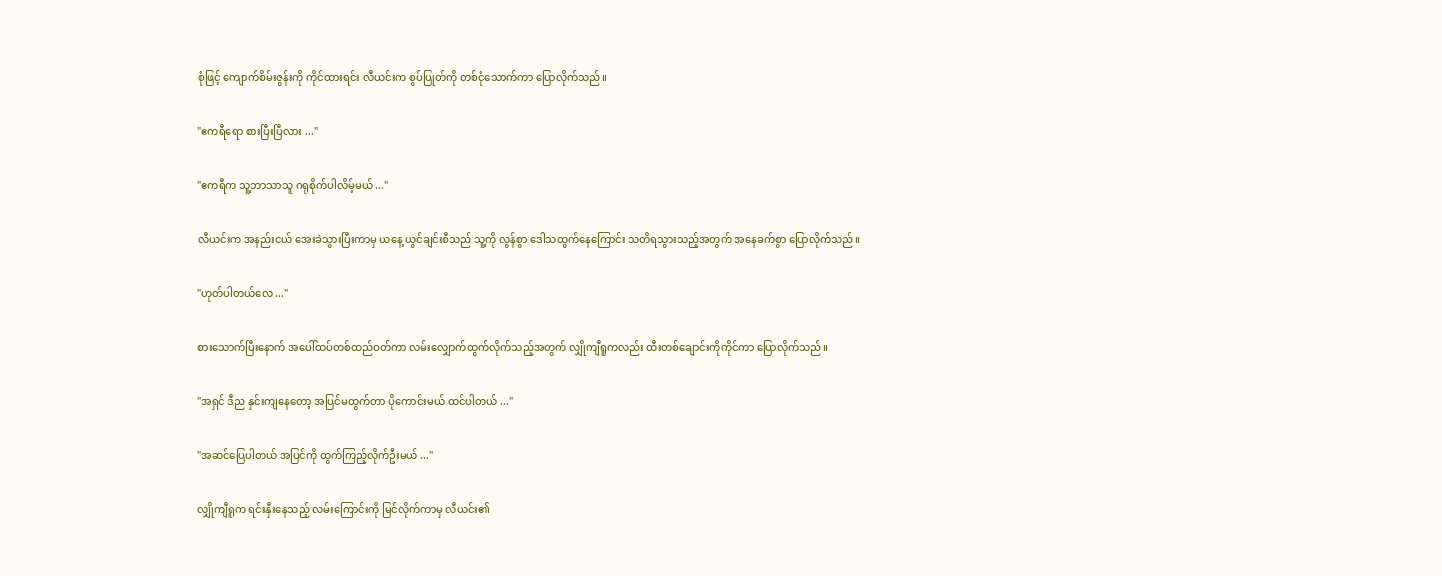စုံဖြင့် ကျောက်စိမ်းဇွန်းကို ကိုင်ထားရင်း လီယင်းက စွပ်ပြုတ်ကို တစ်ငုံသောက်ကာ ပြောလိုက်သည်။

"ဧကရီရော စားပြီးပြီလား ..."

"ဧကရီက သူ့ဘာသာသူ ဂရုစိုက်ပါလိမ့်မယ် ..."

လီယင်းက အနည်းငယ် အေးခဲသွားပြီးကာမှ ယနေ့ ယွင်ချင်းစီသည် သူ့ကို လွန်စွာ ဒေါသထွက်နေကြောင်း သတိရသွားသည့်အတွက် အနေခက်စွာ ပြောလိုက်သည်။

"ဟုတ်ပါတယ်လေ ..."

စားသောက်ပြီးနောက် အပေါ်ထပ်တစ်ထည်ဝတ်ကာ လမ်းလျှောက်ထွက်လိုက်သည့်အတွက် လျှိုကျီရူကလည်း ထီးတစ်ချောင်းကိုကိုင်ကာ ပြောလိုက်သည်။

"အရှင် ဒီည နှင်းကျနေတော့ အပြင်မထွက်တာ ပိုကောင်းမယ် ထင်ပါတယ် ..."

"အဆင်ပြေပါတယ် အပြင်ကို ထွက်ကြည့်လိုက်ဦးမယ် ..."

လျှိုကျီရူက ရင်းနှီးနေသည့် လမ်းကြောင်းကို မြင်လိုက်ကာမှ လီယင်း၏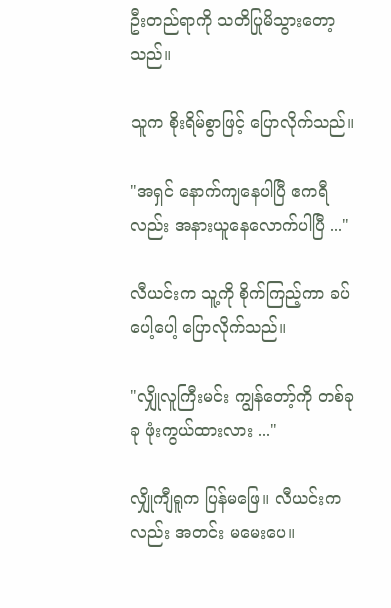ဦးတည်ရာကို သတိပြုမိသွားတော့သည်။

သူက စိုးရိမ်စွာဖြင့် ပြောလိုက်သည်။

"အရှင် နောက်ကျနေပါပြီ ဧကရီလည်း အနားယူနေလောက်ပါပြီ ..."

လီယင်းက သူ့ကို စိုက်ကြည့်ကာ ခပ်ပေါ့ပေါ့ ပြောလိုက်သည်။

"လျှိုလူကြီးမင်း ကျွန်တော့်ကို တစ်ခုခု ဖုံးကွယ်ထားလား ..."

လျှိုကျီရူက ပြန်မဖြေ။ လီယင်းကလည်း အတင်း မမေးပေ။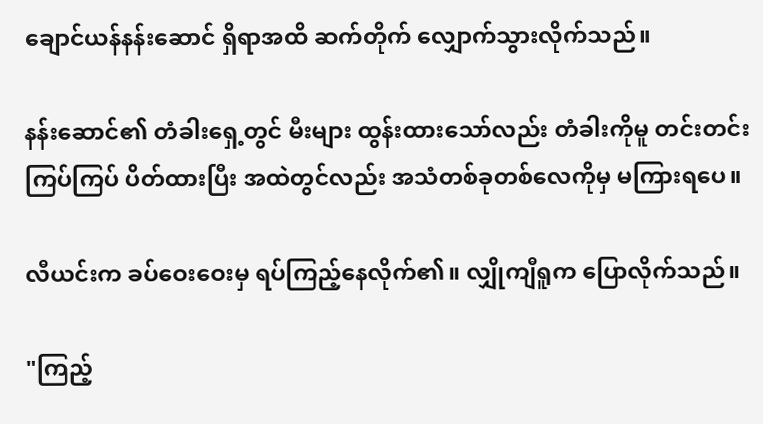ချောင်ယန်နန်းဆောင် ရှိရာအထိ ဆက်တိုက် လျှောက်သွားလိုက်သည်။

နန်းဆောင်၏ တံခါးရှေ့တွင် မီးများ ထွန်းထားသော်လည်း တံခါးကိုမူ တင်းတင်းကြပ်ကြပ် ပိတ်ထားပြီး အထဲတွင်လည်း အသံတစ်ခုတစ်လေကိုမှ မကြားရပေ။

လီယင်းက ခပ်ဝေးဝေးမှ ရပ်ကြည့်နေလိုက်၏။ လျှိုကျီရူက ပြောလိုက်သည်။

"ကြည့်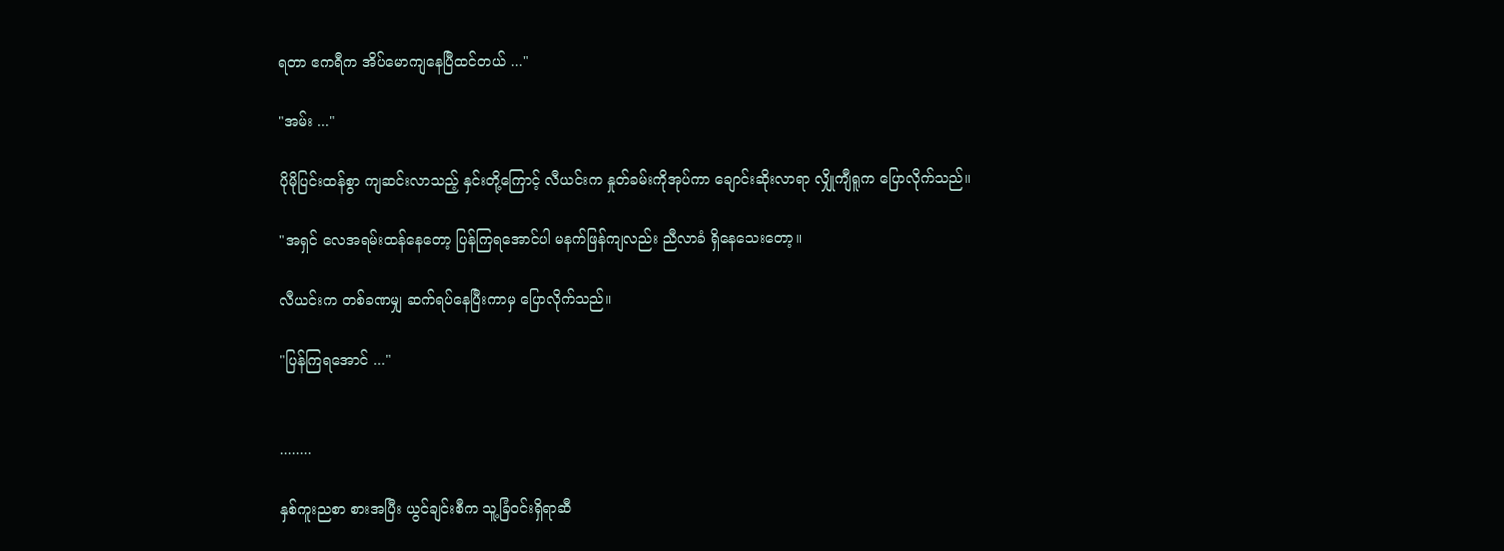ရတာ ဧကရီက အိပ်မောကျနေပြီထင်တယ် ..."

"အမ်း ..."

ပိုမိုပြင်းထန်စွာ ကျဆင်းလာသည့် နှင်းတို့ကြောင့် လီယင်းက နှုတ်ခမ်းကိုအုပ်ကာ ချောင်းဆိုးလာရာ လျှိုကျီရူက ပြောလိုက်သည်။

"အရှင် လေအရမ်းထန်နေတော့ ပြန်ကြရအောင်ပါ မနက်ဖြန်ကျလည်း ညီလာခံ ရှိနေသေးတော့။

လီယင်းက တစ်ခဏမျှ ဆက်ရပ်နေပြီးကာမှ ပြောလိုက်သည်။

"ပြန်ကြရအောင် ..."


........

နှစ်ကူးညစာ စားအပြီး ယွင်ချင်းစီက သူ့ခြံဝင်းရှိရာဆီ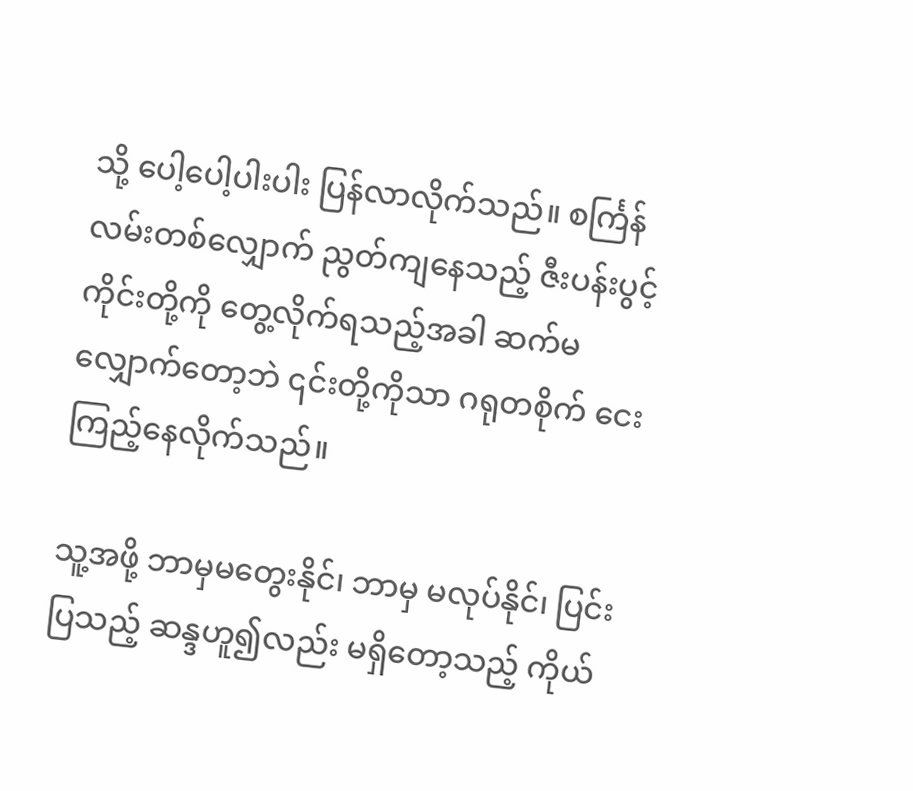သို့ ပေါ့ပေါ့ပါးပါး ပြန်လာလိုက်သည်။ စင်္ကြန်လမ်းတစ်လျှောက် ညွတ်ကျနေသည့် ဇီးပန်းပွင့်ကိုင်းတို့ကို တွေ့လိုက်ရသည့်အခါ ဆက်မလျှောက်တော့ဘဲ ၎င်းတို့ကိုသာ ဂရုတစိုက် ငေးကြည့်နေလိုက်သည်။

သူ့အဖို့ ဘာမှမတွေးနိုင်၊ ဘာမှ မလုပ်နိုင်၊ ပြင်းပြသည့် ဆန္ဒဟူ၍လည်း မရှိတော့သည့် ကိုယ်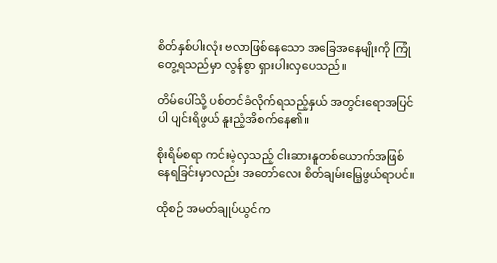စိတ်နှစ်ပါးလုံး ဗလာဖြစ်နေသော အခြေအနေမျိုးကို ကြုံတွေ့ရသည်မှာ လွန်စွာ ရှားပါးလှပေသည်။

တိမ်ပေါ်သို့ ပစ်တင်ခံလိုက်ရသည့်နှယ် အတွင်းရောအပြင်ပါ ပျင်းရိဖွယ် နူးညံ့အိစက်နေ၏။

စိုးရိမ်စရာ ကင်းမဲ့လှသည့် ငါးဆားနူတစ်ယောက်အဖြစ် နေရခြင်းမှာလည်း အတော်လေး စိတ်ချမ်းမြေ့ဖွယ်ရာပင်။

ထိုစဉ် အမတ်ချုပ်ယွင်က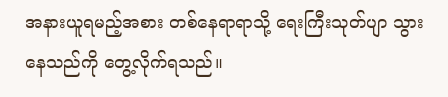အနားယူရမည့်အစား တစ်နေရာရာသို့ ရေးကြီးသုတ်ပျာ သွားနေသည်ကို တွေ့လိုက်ရသည်။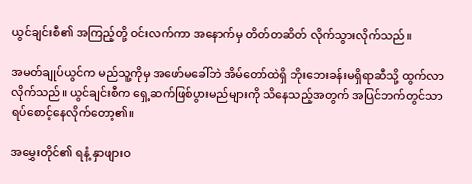ယွင်ချင်းစီ၏ အကြည့်တို့ ဝင်းလက်ကာ အနောက်မှ တိတ်တဆိတ် လိုက်သွားလိုက်သည်။

အမတ်ချုပ်ယွင်က မည်သူ့ကိုမှ အဖော်မခေါ်ဘဲ အိမ်တော်ထဲရှိ ဘိုးဘေးခန်းမရှိရာဆီသို့ ထွက်လာလိုက်သည်။ ယွင်ချင်းစီက ရှေ့ဆက်ဖြစ်ပွားမည်များကို သိနေသည့်အတွက် အပြင်ဘက်တွင်သာ ရပ်စောင့်နေလိုက်တော့၏။

အမွှေးတိုင်၏ ရနံ့ နှာဖျားဝ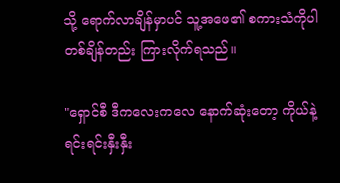သို့ ရောက်လာချိန်မှာပင် သူ့အဖေ၏ စကားသံကိုပါ တစ်ချိန်တည်း ကြားလိုက်ရသည်။

"ရှောင်စီ ဒီကလေးကလေ နောက်ဆုံးတော့ ကိုယ်နဲ့ ရင်းရင်းနှီးနှီး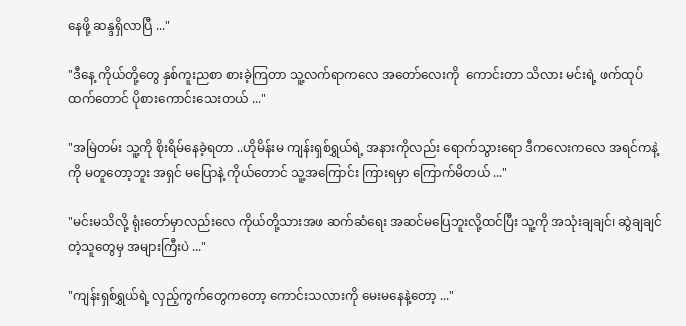နေဖို့ ဆန္ဒရှိလာပြီ ..."

"ဒီနေ့ ကိုယ်တို့တွေ နှစ်ကူးညစာ စားခဲ့ကြတာ သူ့လက်ရာကလေ အတော်လေးကို  ကောင်းတာ သိလား မင်းရဲ့ ဖက်ထုပ်ထက်တောင် ပိုစားကောင်းသေးတယ် ..."

"အမြဲတမ်း သူ့ကို စိုးရိမ်နေခဲ့ရတာ ..ဟိုမိန်းမ ကျန်းရှစ်ရွှယ်ရဲ့ အနားကိုလည်း ရောက်သွားရော ဒီကလေးကလေ အရင်ကနဲ့ကို မတူတော့ဘူး အရှင် မပြောနဲ့ ကိုယ်တောင် သူ့အကြောင်း ကြားရမှာ ကြောက်မိတယ် ..."

"မင်းမသိလို့ ရုံးတော်မှာလည်းလေ ကိုယ်တို့သားအဖ ဆက်ဆံရေး အဆင်မပြေဘူးလို့ထင်ပြီး သူ့ကို အသုံးချချင်၊ ဆွဲချချင်တဲ့သူတွေမှ အများကြီးပဲ ..."

"ကျန်းရှစ်ရွှယ်ရဲ့ လှည့်ကွက်တွေကတော့ ကောင်းသလားကို မေးမနေနဲ့တော့ ..."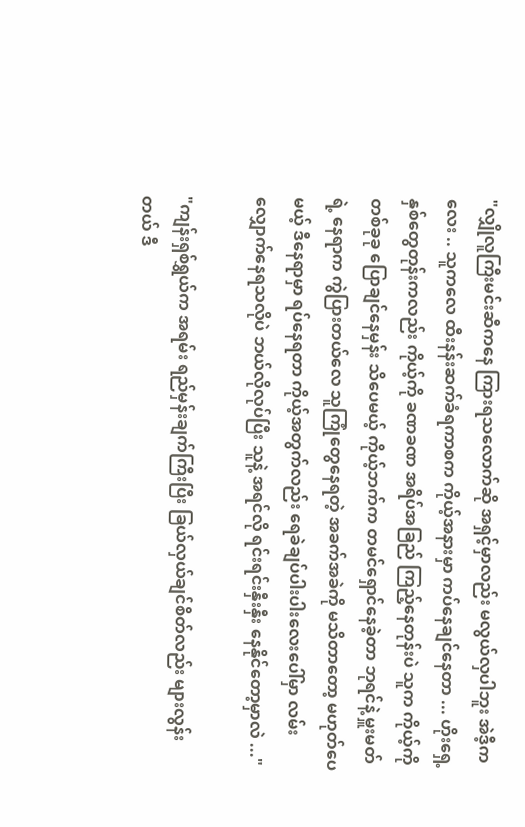"လျှိုလူကြီးမင်းဆီကနေ ကြားရသလောက်ဆို အရှင့်မှာလည်း မလွယ်လှပါဘူး အဲဒီ့ကလေး .. သူကလေ ထီးနန်းဆက်ခံရကာစက ကိုယ့်အနားမှာ ကပ်နေချင်နေတာ ... ဟိုးရှေ့နှစ်တွေတုန်းကလည်း ကိုယ့်ကို ခဏခဏ အရိပ်အခြည် ကြည့်နေတုန်းပဲ သူက ကိုယ့်ကို တစ်ခုခု ပြောချင်နေမှန်း သိပေမယ့် ကိုယ့်ဘက်က တမင်ရှောင်နေခဲ့တာ ဘုရင်နဲ့ မှူးမတ်ရဲ့ နေရာက ကွဲပြားတယ်လေ သူကြုံတွေနေရတဲ့ အခက်အခဲကို မသိတာတော့ မဟုတ်ပေမယ့် ဒီနေရာမှာ ရပ်နေရတာ ကိုယ့်အတွက်လည်း ရေခဲချပ်ပါးပါးလေးပေါ်မှာ လမ်းလျှောက်နေရသလိုပဲ ဘယ်လိုလုပ်ပြီး သူနဲ့ အရင်လို ရင်းရင်းနှီးနှီး နေနိုင်တော့မှာလဲ ..."

"ကျန်းရှစ်ရွှယ်က အရမ်း ရည်မှန်းချက်ကြီးပြီး ခြယ်လှယ်ချင်စိတ်လည်း များလွန်းတယ် ဒီ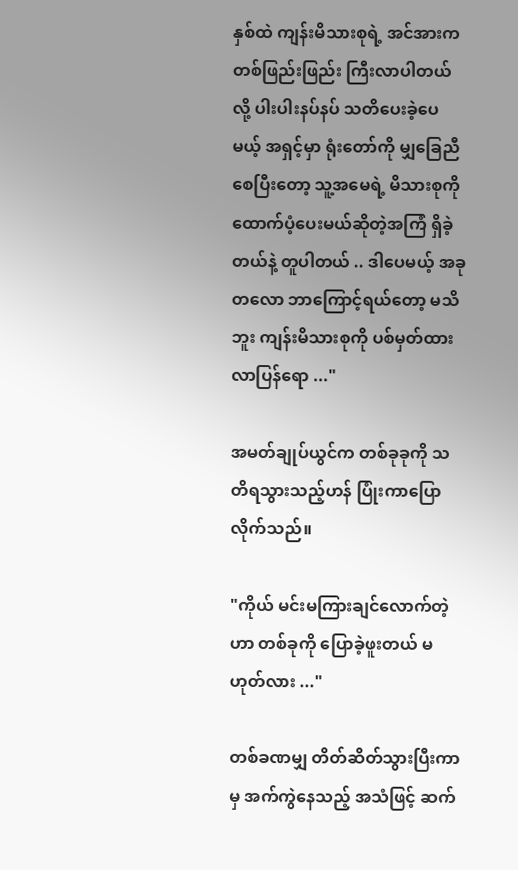နှစ်ထဲ ကျန်းမိသားစုရဲ့ အင်အားက တစ်ဖြည်းဖြည်း ကြီးလာပါတယ်လို့ ပါးပါးနပ်နပ် ‌သတိပေးခဲ့ပေမယ့် အရှင့်မှာ ရုံးတော်ကို မျှခြေညီစေပြီးတော့ သူ့အမေရဲ့ မိသားစုကို ထောက်ပံ့ပေးမယ်ဆိုတဲ့အကြံ ရှိခဲ့တယ်နဲ့ တူပါတယ် .. ဒါပေမယ့် အခုတလော ဘာကြောင့်ရယ်တော့ မသိဘူး ကျန်းမိသားစုကို ပစ်မှတ်ထားလာပြန်ရော ..."

အမတ်ချုပ်ယွင်က တစ်ခုခုကို သတိရသွားသည့်ဟန် ပြုံးကာပြောလိုက်သည်။

"ကိုယ် မင်းမကြားချင်လောက်တဲ့ဟာ တစ်ခုကို ပြောခဲ့ဖူးတယ် မဟုတ်လား ..."

တစ်ခဏမျှ တိတ်ဆိတ်သွားပြီးကာမှ အက်ကွဲနေသည့် အသံဖြင့် ဆက်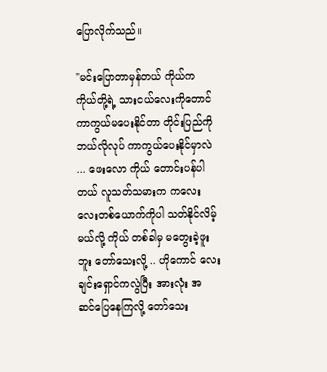ပြောလိုက်သည်။

"မင်းပြောတာမှန်တယ် ကိုယ်က ကိုယ်တို့ရဲ့ သားငယ်လေးကိုတောင် ကာကွယ်မပေးနိုင်တာ တိုင်းပြည်ကို ဘယ်လိုလုပ် ကာကွယ်ပေးနိုင်မှာလဲ ... ဖေးလော ကိုယ် တောင်းပန်ပါတယ် လူသတ်သမားက ကလေးလေးတစ်ယောက်ကိုပါ သတ်နိုင်လိမ့်မယ်လို့ ကိုယ် တစ်ခါမှ မတွေးခဲ့ဖူးဘူး တော်သေးလို့ .. ဟိုကောင်‌ လေး ချင်းရှောင်ကလွဲပြီး အားလုံး အဆင်‌ပြေနေကြလို့ တော်သေး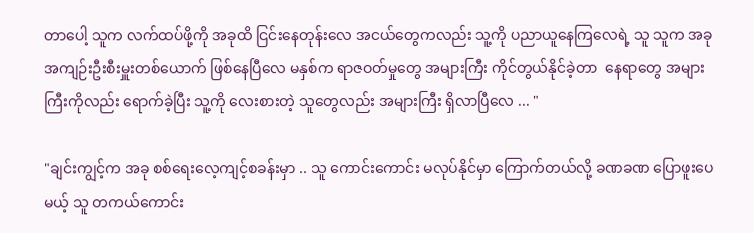တာပေါ့ သူက လက်ထပ်ဖို့ကို အခုထိ ငြင်းနေတုန်းလေ အငယ်တွေကလည်း သူ့ကို ပညာယူနေကြလေရဲ့ သူ သူက အခု အကျဉ်းဦးစီးမှူးတစ်ယောက် ဖြစ်နေပြီလေ မနှစ်က ရာဇဝတ်မှုတွေ အများကြီး ကိုင်တွယ်နိုင်ခဲ့တာ  နေရာတွေ အများကြီးကိုလည်း ရောက်ခဲ့ပြီး သူ့ကို လေးစားတဲ့ သူတွေလည်း အများကြီး ရှိလာပြီလေ ... "

"ချင်းကျွင့်က အခု စစ်ရေးလေ့ကျင့်စခန်းမှာ .. သူ ကောင်းကောင်း မလုပ်နိုင်မှာ ကြောက်တယ်လို့ ခဏခဏ ပြောဖူးပေမယ့် သူ တကယ်ကောင်း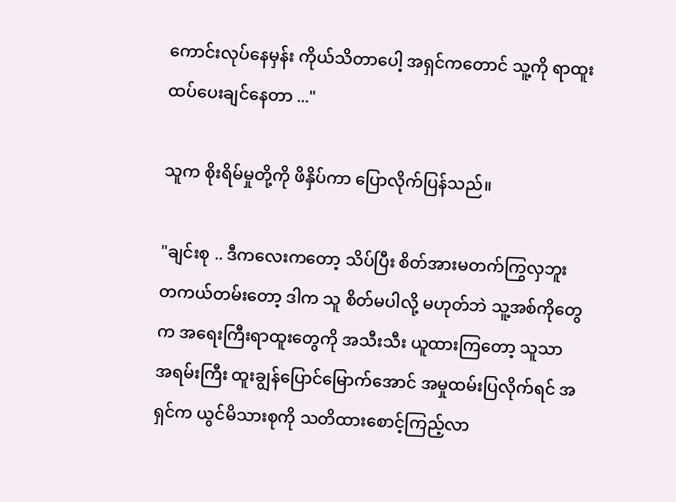ကောင်းလုပ်နေမှန်း ကိုယ်သိတာပေါ့ အရှင်ကတောင် သူ့ကို ရာထူးထပ်ပေးချင်နေတာ ..."

သူက စိုးရိမ်မှုတို့ကို ဖိနှိပ်ကာ ပြောလိုက်ပြန်သည်။

"ချင်းစု .. ဒီကလေးကတော့ သိပ်ပြီး စိတ်အားမတက်ကြွ‌လှဘူး တကယ်တမ်းတော့ ဒါက သူ စိတ်မပါလို့ မဟုတ်ဘဲ သူ့အစ်ကိုတွေက အရေးကြီးရာထူးတွေကို အသီးသီး ယူထားကြတော့ သူသာ အရမ်းကြီး ထူးချွန်ပြောင်မြောက်အောင် အမှုထမ်းပြလိုက်ရင် အရှင်က ယွင်မိသားစုကို သတိထားစောင့်ကြည့်လာ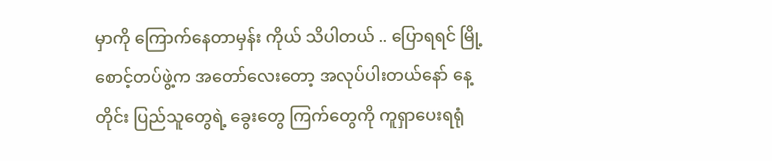မှာကို ကြောက်နေတာမှန်း ကိုယ် သိပါတယ် .. ပြောရရင် မြို့စောင့်တပ်ဖွဲ့က အတော်လေးတော့ အလုပ်ပါးတယ်နော် နေ့တိုင်း ပြည်သူတွေရဲ့ ခွေးတွေ ကြက်တွေကို ကူရှာပေးရရုံ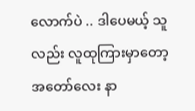လောက်ပဲ .. ဒါပေမယ့် သူလည်း လူထုကြားမှာတော့ အတော်လေး နာ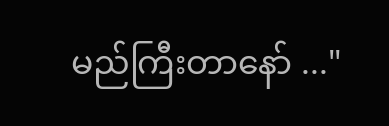မည်ကြီးတာနော် ..."